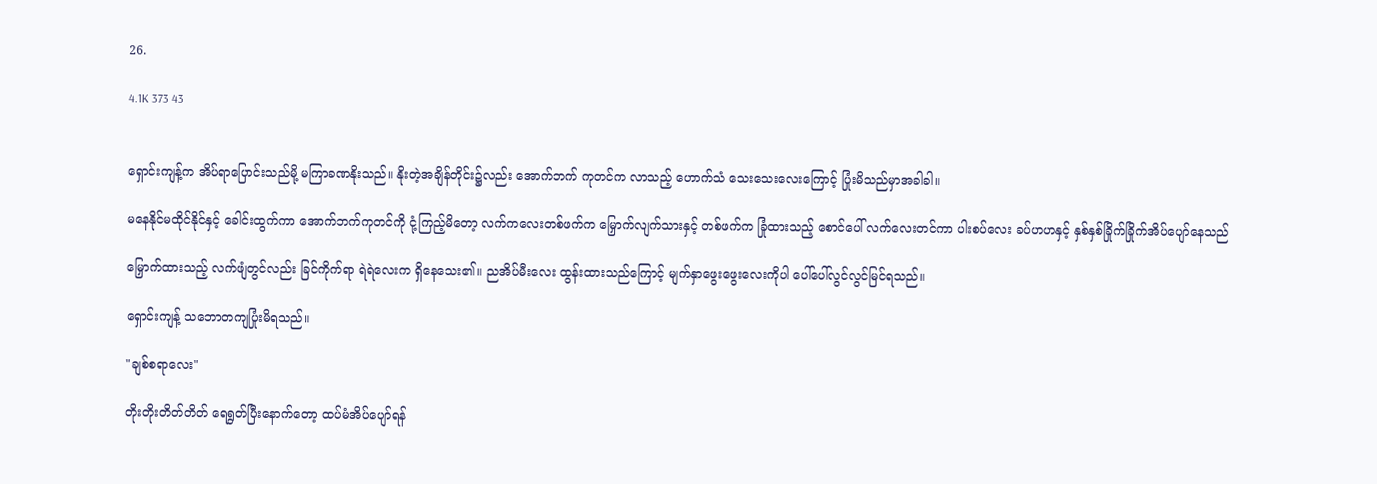26.

4.1K 373 43


ရှောင်းကျန့်က အိပ်ရာပြောင်းသည်မို့ မကြာခဏနိုးသည်။ နိုးတဲ့အချိန်တိုင်း၌လည်း အောက်ဘက် ကုတင်က လာသည့် ဟောက်သံ သေးသေးလေးကြောင့် ပြုံးမိသည်မှာအခါခါ။

မနေနိုင်မထိုင်နိုင်နှင့် ခေါင်းထွက်ကာ အောက်ဘက်ကုတင်ကို ငုံ့ကြည့်မိတော့ လက်ကလေးတစ်ဖက်က မြှောက်လျက်သားနှင့် တစ်ဖက်က ခြုံထားသည့် စောင်ပေါ် လက်လေးတင်ကာ ပါးစပ်လေး ခပ်ဟဟနှင့် နှစ်နှစ်ခြိုက်ခြိုက်အိပ်ပျော်နေသည်

မြှောက်ထားသည့် လက်ဖျံတွင်လည်း ခြင်ကိုက်ရာ ရဲရဲလေးက ရှိနေသေး၏။ ညအိပ်မီးလေး ထွန်းထားသည်ကြောင့် မျက်နှာဖွေးဖွေးလေးကိုပါ ပေါ်ပေါ်လွင်လွင်မြင်ရသည်။

ရှောင်းကျန့် သဘောတကျပြုံးမိရသည်။

"ချစ်စရာလေး"

တိုးတိုးတိတ်တိတ် ရေရွတ်ပြီးနောက်တော့ ထပ်မံအိပ်ပျော်ရန်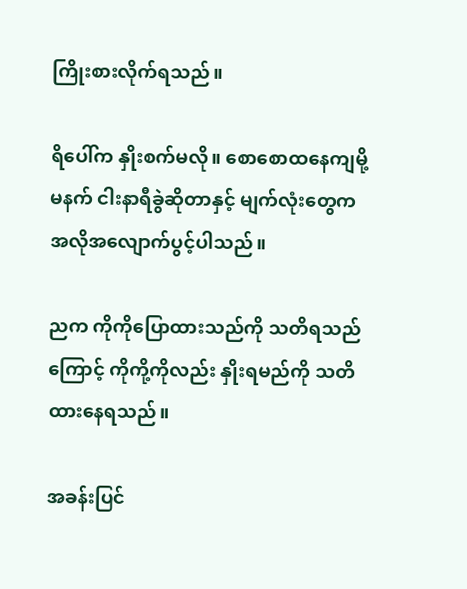ကြိုးစားလိုက်ရသည်။

ရိပေါ်က နှိုးစက်မလို။ စောစောထနေကျမို့ မနက် ငါးနာရီခွဲဆိုတာနှင့် မျက်လုံးတွေက အလိုအလျောက်ပွင့်ပါသည်။

ညက ကိုကိုပြောထားသည်ကို သတိရသည်ကြောင့် ကိုကို့ကိုလည်း နှိုးရမည်ကို သတိထားနေရသည်။

အခန်းပြင်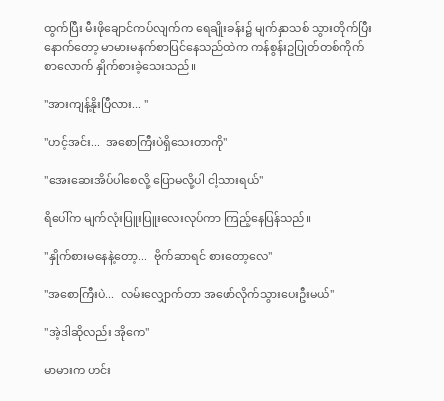ထွက်ပြီး မီးဖိုချောင်ကပ်လျက်က ရေချိုးခန်း၌ မျက်နှာသစ် သွားတိုက်ပြီးနောက်တော့ မာမားမနက်စာပြင်နေသည်ထဲက ကန်စွန်းဥပြုတ်တစ်ကိုက်စာလောက် နှိုက်စားခဲ့သေးသည်။

"အားကျန့်နိုးပြီလား... "

"ဟင့်အင်း...  အစောကြီးပဲရှိသေးတာကို"

"အေးဆေးအိပ်ပါစေလို့ ပြောမလို့ပါ ငါ့သားရယ်"

ရိပေါ်က မျက်လုံးပြူးပြူးလေးလုပ်ကာ ကြည့်နေပြန်သည်။

"နှိုက်စားမနေနဲ့တော့...  ဗိုက်ဆာရင် စားတော့လေ"

"အစောကြီးပဲ...  လမ်းလျှောက်တာ အဖော်လိုက်သွားပေးဦးမယ်"

"အဲ့ဒါဆိုလည်း အိုကေ"

မာမားက ဟင်း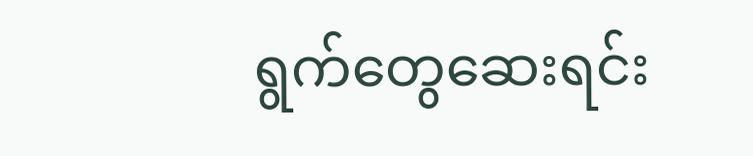ရွက်တွေဆေးရင်း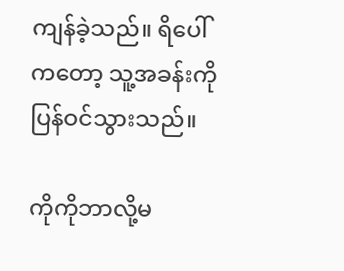ကျန်ခဲ့သည်။ ရိပေါ်ကတော့ သူ့အခန်းကိုပြန်ဝင်သွားသည်။

ကိုကိုဘာလို့မ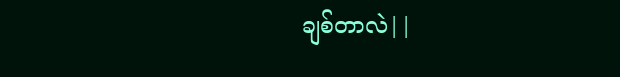ချစ်တာလဲ||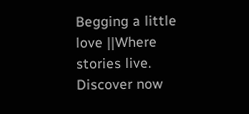Begging a little love ||Where stories live. Discover now